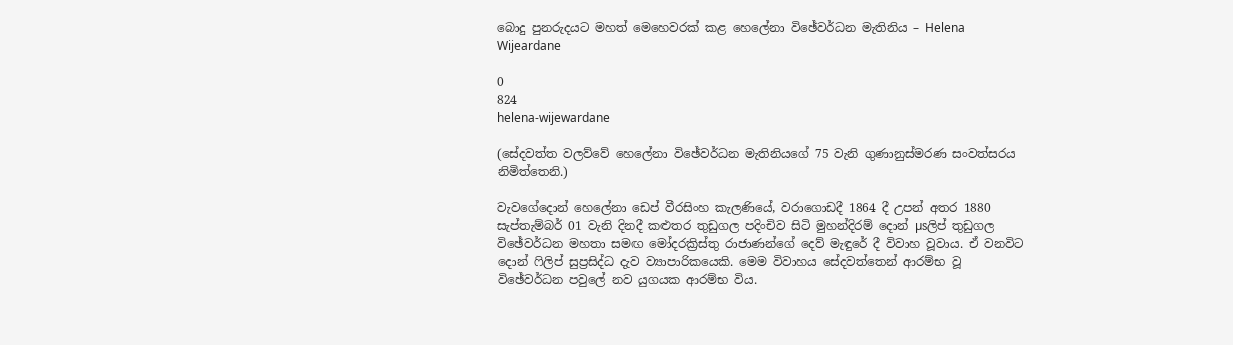බොදු පුනරුදයට මහත් මෙහෙවරක්‌ කළ හෙලේනා විඡේවර්ධන මැතිනිය – Helena Wijeardane

0
824
helena-wijewardane

(සේදවත්ත වලව්වේ හෙලේනා විඡේවර්ධන මැතිනියගේ 75 වැනි ගුණානුස්‌මරණ සංවත්සරය නිමිත්තෙනි.)

වැවගේදොන් හෙලේනා ඩෙප් වීරසිංහ කැලණියේ, වරාගොඩදී 1864 දී උපන් අතර 1880 සැප්තැම්බර් 01 වැනි දිනදී කළුතර තුඩුගල පදිංචිව සිටි මුහන්දිරම් දොන් µsලිප් තුඩුගල විඡේවර්ධන මහතා සමඟ මෝදරක්‍රිස්‌තු රාජාණන්ගේ දෙව් මැඳුරේ දී විවාහ වූවාය. ඒ වනවිට දොන් ෆිලිප් සුප්‍රසිද්ධ දැව ව්‍යාපාරිකයෙකි. මෙම විවාහය සේදවත්තෙන් ආරම්භ වූ විඡේවර්ධන පවුලේ නව යුගයක ආරම්භ විය.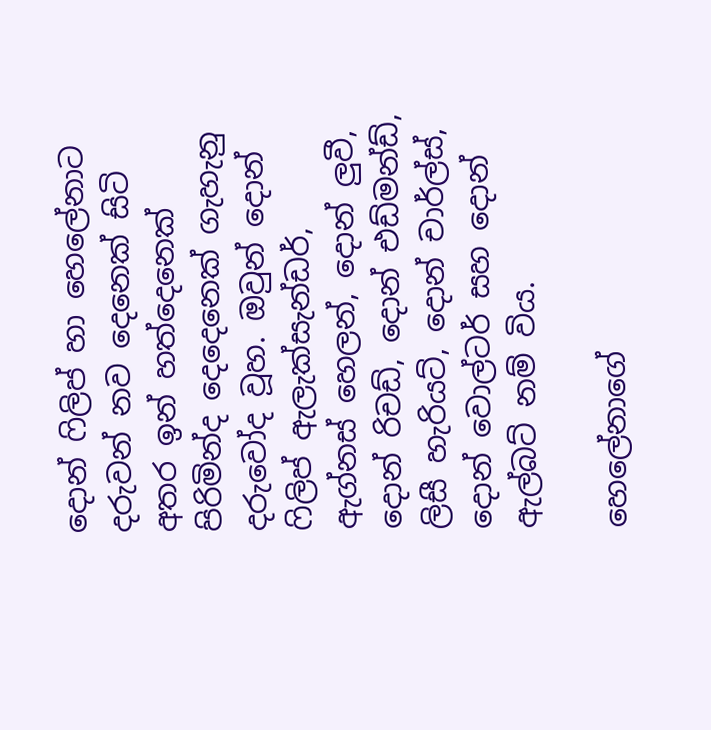දොන් ෆිලිප් හා හෙලේනාට දරුවන් නව දෙනෙක්‌ සිටි අතර ඉන් හත්දෙනෙක්‌ පිරිමින්ද දෙදෙනෙක්‌ ගැහැනු දරුවෝද වූහ. ඔවුන් දොන් ෆිලිප් ඇලැක්‌සැන්ඩර්, ඇග්නස්‌ හෙලන්, දොන් ලුවී, දොන් රිචඩ්, දොන් එඩ්මන්ඩ්, ලිසී හැරියට්‌, දොන් චාර්ල්ස්‌, දොන් වොල්ටර් සහ දොන් ඇල්බට්‌ නම් විය.

හෙලේනාගේ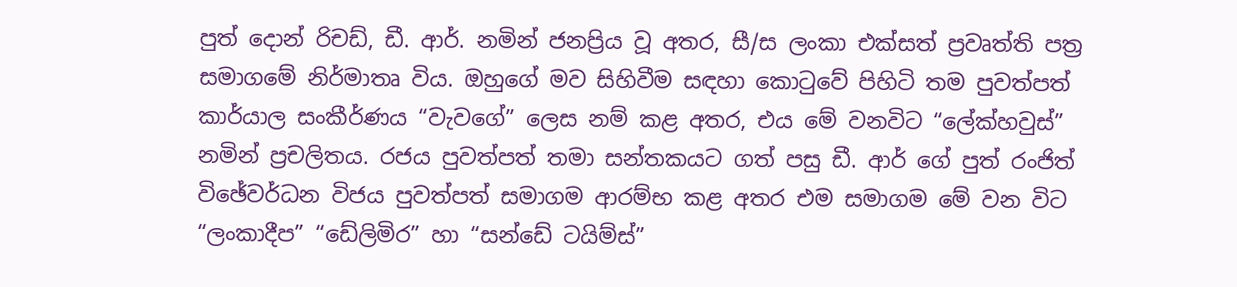පුත් දොන් රිචඩ්, ඩී. ආර්. නමින් ජනප්‍රිය වූ අතර, සී/ස ලංකා එක්‌සත් ප්‍රවෘත්ති පත්‍ර සමාගමේ නිර්මාතෘ විය. ඔහුගේ මව සිහිවීම සඳහා කොටුවේ පිහිටි තම පුවත්පත් කාර්යාල සංකීර්ණය “වැවගේ” ලෙස නම් කළ අතර, එය මේ වනවිට “ලේක්‌හවුස්‌” නමින් ප්‍රචලිතය. රජය පුවත්පත් තමා සන්තකයට ගත් පසු ඩී. ආර් ගේ පුත් රංජිත් විඡේවර්ධන විජය පුවත්පත් සමාගම ආරම්භ කළ අතර එම සමාගම මේ වන විට “ලංකාදීප” “ඩේලිමිර” හා “සන්ඩේ ටයිම්ස්‌”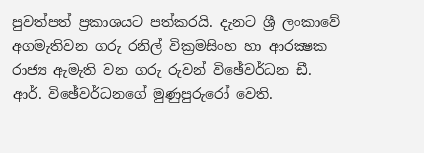පුවත්පත් ප්‍රකාශයට පත්කරයි. දැනට ශ්‍රී ලංකාවේ අගමැතිවන ගරු රනිල් වික්‍රමසිංහ හා ආරක්‍ෂක රාජ්‍ය ඇමැති වන ගරු රුවන් විඡේවර්ධන ඩී. ආර්. විඡේවර්ධනගේ මුණුපුරුරෝ වෙති.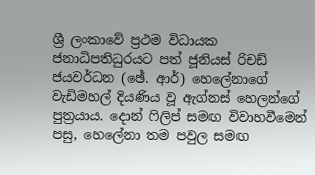ශ්‍රී ලංකාවේ ප්‍රථම විධායක ජනාධිපතිධුරයට පත් ජූනියස්‌ රිචඩ් ජයවර්ධන (ඡේ. ආර්) හෙලේනාගේ වැඩිමහල් දියණිය වූ ඇග්නස්‌ හෙලන්ගේ පුත්‍රයාය. දොන් ෆිලිප් සමඟ විවාහවීමෙන් පසු, හෙලේනා තම පවුල සමඟ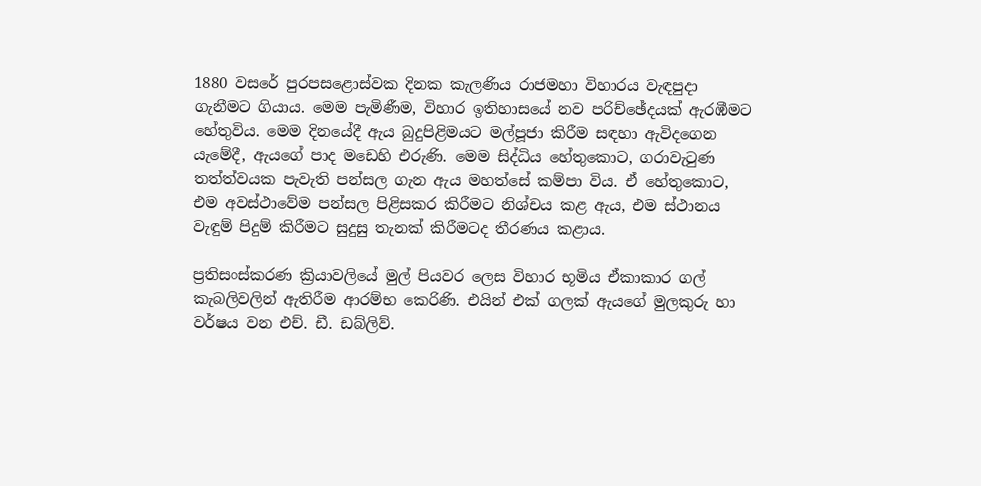1880 වසරේ පුරපසළොස්‌වක දිනක කැලණිය රාජමහා විහාරය වැඳපුදා ගැනීමට ගියාය. මෙම පැමිණීම, විහාර ඉතිහාසයේ නව පරිච්ඡේදයක්‌ ඇරඹීමට හේතුවිය. මෙම දිනයේදී ඇය බුදුපිළිමයට මල්පූජා කිරීම සඳහා ඇවිදගෙන යැමේදී, ඇයගේ පාද මඩෙහි එරුණි. මෙම සිද්ධිය හේතුකොට, ගරාවැටුණ තත්ත්වයක පැවැති පන්සල ගැන ඇය මහත්සේ කම්පා විය. ඒ හේතුකොට, එම අවස්‌ථාවේම පන්සල පිළිසකර කිරීමට නිශ්චය කළ ඇය, එම ස්‌ථානය වැඳුම් පිදුම් කිරීමට සුදුසු තැනක්‌ කිරීමටද තීරණය කළාය.

ප්‍රතිසංස්‌කරණ ක්‍රියාවලියේ මුල් පියවර ලෙස විහාර භූමිය ඒකාකාර ගල් කැබලිවලින් ඇතිරීම ආරම්භ කෙරිණි. එයින් එක්‌ ගලක්‌ ඇයගේ මුලකුරු හා වර්ෂය වන එච්. ඩී. ඩබ්ලිව්.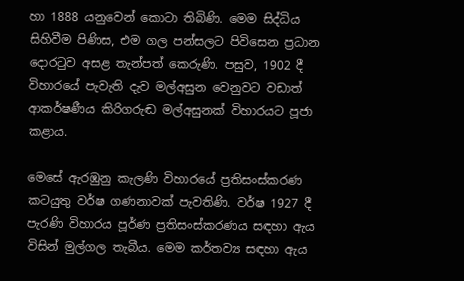හා 1888 යනුවෙන් කොටා තිබිණි. මෙම සිද්ධිය සිහිවීම පිණිස, එම ගල පන්සලට පිවිසෙන ප්‍රධාන දොරටුව අසළ තැන්පත් කෙරුණි. පසුව, 1902 දී විහාරයේ පැවැති දැව මල්අසුන වෙනුවට වඩාත් ආකර්ෂණීය කිරිගරුඬ මල්අසුනක්‌ විහාරයට පූජා කළාය.

මෙසේ ඇරඹුනු කැලණි විහාරයේ ප්‍රතිසංස්‌කරණ කටයුතු වර්ෂ ගණනාවක්‌ පැවතිණි. වර්ෂ 1927 දී පැරණි විහාරය පූර්ණ ප්‍රතිසංස්‌කරණය සඳහා ඇය විසින් මුල්ගල තැබීය. මෙම කර්තව්‍ය සඳහා ඇය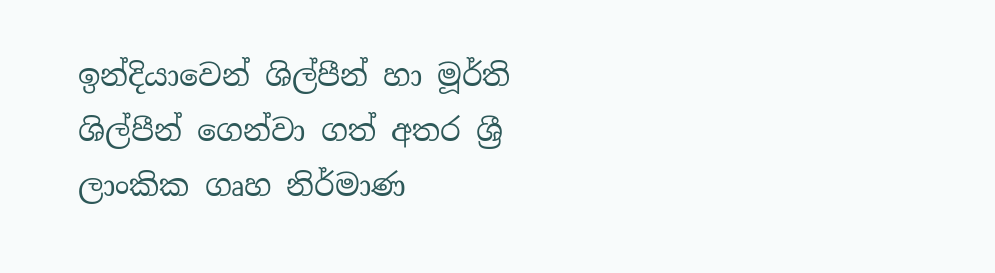ඉන්දියාවෙන් ශිල්පීන් හා මූර්ති ශිල්පීන් ගෙන්වා ගත් අතර ශ්‍රී ලාංකික ගෘහ නිර්මාණ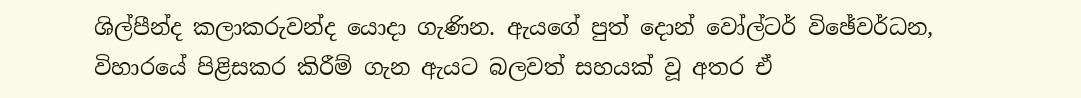ශිල්පීන්ද කලාකරුවන්ද යොදා ගැණින. ඇයගේ පුත් දොන් වෝල්ටර් විඡේවර්ධන, විහාරයේ පිළිසකර කිරීම් ගැන ඇයට බලවත් සහයක්‌ වූ අතර ඒ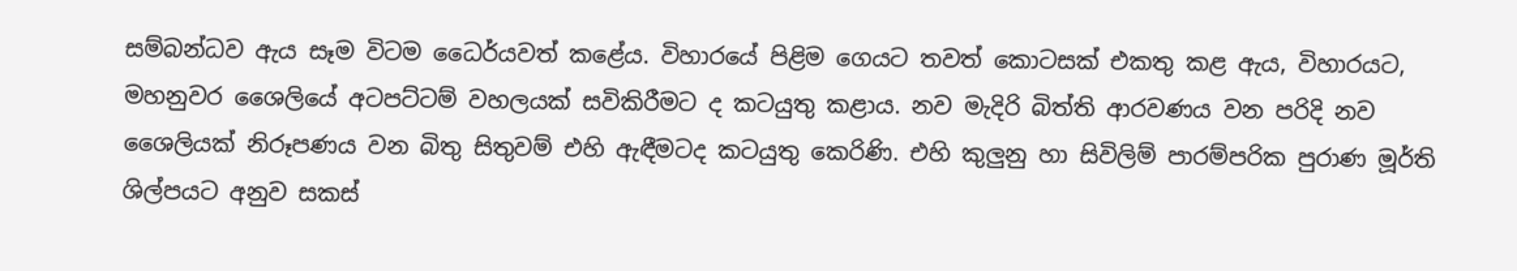සම්බන්ධව ඇය සෑම විටම ධෛර්යවත් කළේය. විහාරයේ පිළිම ගෙයට තවත් කොටසක්‌ එකතු කළ ඇය, විහාරයට, මහනුවර ශෛලියේ අටපට්‌ටම් වහලයක්‌ සවිකිරීමට ද කටයුතු කළාය. නව මැදිරි බිත්ති ආරවණය වන පරිදි නව ශෛලියක්‌ නිරූපණය වන බිතු සිතුවම් එහි ඇඳීමටද කටයුතු කෙරිණි. එහි කුලුනු හා සිවිලිම් පාරම්පරික පුරාණ මූර්ති ශිල්පයට අනුව සකස්‌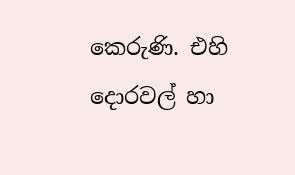කෙරුණි. එහි දොරවල් හා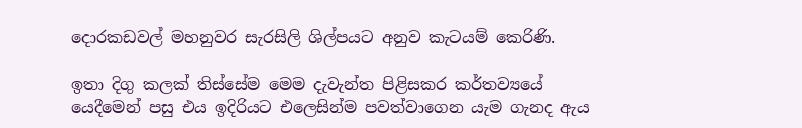දොරකඩවල් මහනුවර සැරසිලි ශිල්පයට අනුව කැටයම් කෙරිණි.

ඉතා දිගු කලක්‌ තිස්‌සේම මෙම දැවැන්ත පිළිසකර කර්තව්‍යයේ යෙදීමෙන් පසු එය ඉදිරියට එලෙසින්ම පවත්වාගෙන යැම ගැනද ඇය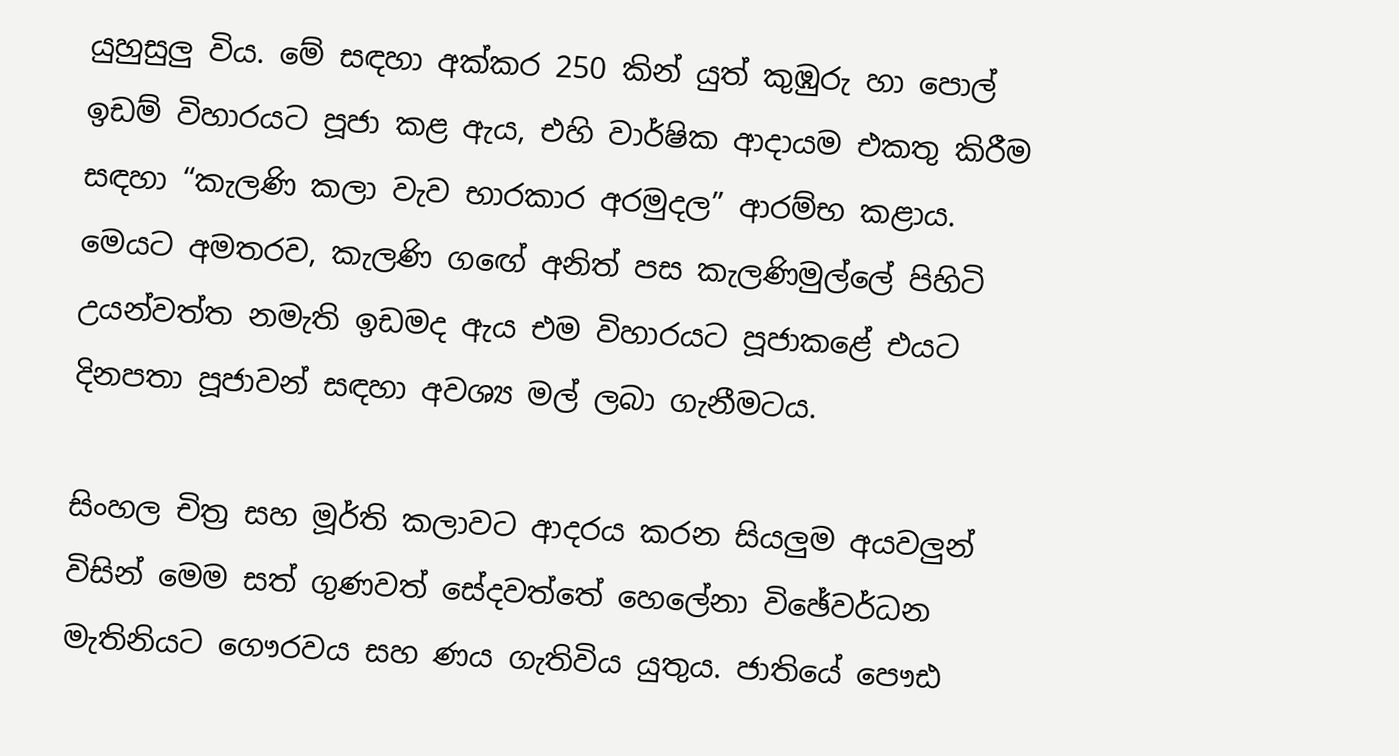යුහුසුලු විය. මේ සඳහා අක්‌කර 250 කින් යුත් කුඹුරු හා පොල් ඉඩම් විහාරයට පූජා කළ ඇය, එහි වාර්ෂික ආදායම එකතු කිරීම සඳහා “කැලණි කලා වැව භාරකාර අරමුදල” ආරම්භ කළාය. මෙයට අමතරව, කැලණි ගඟේ අනිත් පස කැලණිමුල්ලේ පිහිටි උයන්වත්ත නමැති ඉඩමද ඇය එම විහාරයට පූජාකළේ එයට දිනපතා පූජාවන් සඳහා අවශ්‍ය මල් ලබා ගැනීමටය.

සිංහල චිත්‍ර සහ මූර්ති කලාවට ආදරය කරන සියලුම අයවලුන් විසින් මෙම සත් ගුණවත් සේදවත්තේ හෙලේනා විඡේවර්ධන මැතිනියට ගෞරවය සහ ණය ගැතිවිය යුතුය. ජාතියේ පෞඪ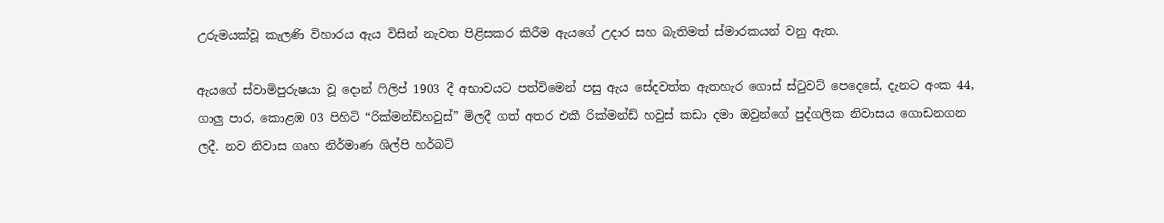උරුමයක්‌වූ කැලණි විහාරය ඇය විසින් නැවත පිළිසකර කිරීම ඇයගේ උදාර සහ බැතිමත් ස්‌මාරකයන් වනු ඇත.

ඇයගේ ස්‌වාමිපුරුෂයා වූ දොන් ෆිලිප් 1903 දී අභාවයට පත්විමෙන් පසු ඇය සේදවත්ත ඇතහැර ගොස්‌ ස්‌ටුවට්‌ පෙදෙසේ, දැනට අංක 44, ගාලු පාර, කොළඹ 03 පිහිටි “රික්‌මන්ඩ්හවුස්‌” මිලදී ගත් අතර එකී රික්‌මන්ඩ් හවුස්‌ කඩා දමා ඔවුන්ගේ පුද්ගලික නිවාසය ගොඩනගන ලදී. නව නිවාස ගෘහ නිර්මාණ ශිල්පි හර්බට්‌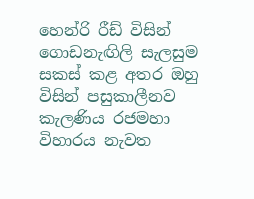හෙන්රි රීඩ් විසින් ගොඩනැඟිලි සැලසුම සකස්‌ කළ අතර ඔහු විසින් පසුකාලීනව කැලණිය රජමහා විහාරය නැවත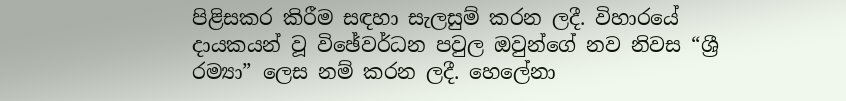පිළිසකර කිරීම සඳහා සැලසුම් කරන ලදී. විහාරයේ දායකයන් වූ විඡේවර්ධන පවුල ඔවුන්ගේ නව නිවස “ශ්‍රී රම්‍යා” ලෙස නම් කරන ලදී. හෙලේනා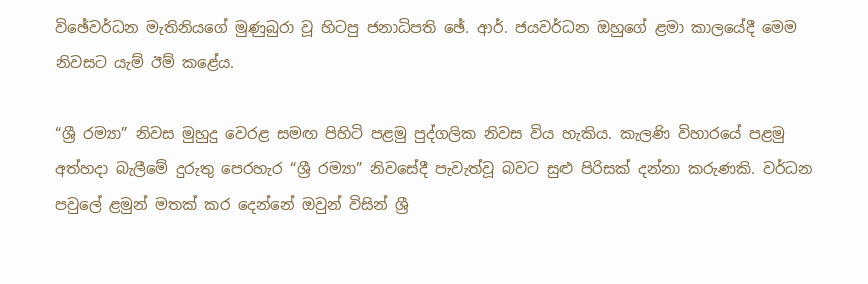විඡේවර්ධන මැතිනියගේ මුණුබුරා වූ හිටපු ජනාධිපති ඡේ. ආර්. ජයවර්ධන ඔහුගේ ළමා කාලයේදී මෙම නිවසට යැම් ඊම් කළේය.

“ශ්‍රී රම්‍යා” නිවස මුහුදු වෙරළ සමඟ පිහිටි පළමු පුද්ගලික නිවස විය හැකිය. කැලණි විහාරයේ පළමු අත්හදා බැලීමේ දුරුතු පෙරහැර “ශ්‍රී රම්‍යා” නිවසේදී පැවැත්වූ බවට සුළු පිරිසක්‌ දන්නා කරුණකි. වර්ධන පවුලේ ළමුන් මතක්‌ කර දෙන්නේ ඔවුන් විසින් ශ්‍රී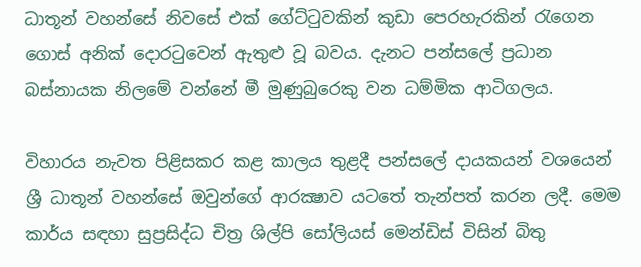ධාතූන් වහන්සේ නිවසේ එක්‌ ගේට්‌ටුවකින් කුඩා පෙරහැරකින් රැගෙන ගොස්‌ අනික්‌ දොරටුවෙන් ඇතුළු වූ බවය. දැනට පන්සලේ ප්‍රධාන බස්‌නායක නිලමේ වන්නේ මී මුණුබුරෙකු වන ධම්මික ආටිගලය.

විහාරය නැවත පිළිසකර කළ කාලය තුළදී පන්සලේ දායකයන් වශයෙන් ශ්‍රී ධාතූන් වහන්සේ ඔවුන්ගේ ආරක්‍ෂාව යටතේ තැන්පත් කරන ලදී. මෙම කාර්ය සඳහා සුප්‍රසිද්ධ චිත්‍ර ශිල්පි සෝලියස්‌ මෙන්ඩිස්‌ විසින් බිතු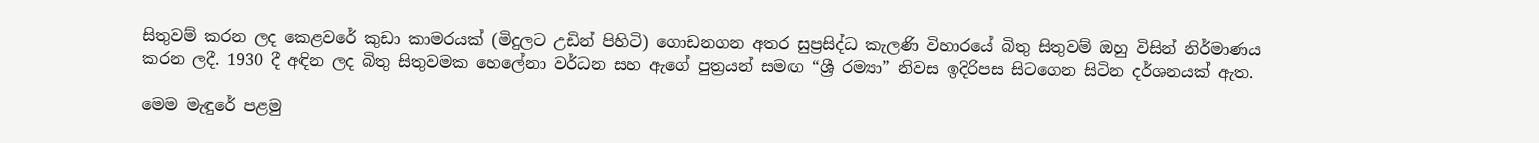සිතුවම් කරන ලද කෙළවරේ කුඩා කාමරයක්‌ (මිදුලට උඩින් පිහිටි) ගොඩනගන අතර සුප්‍රසිද්ධ කැලණි විහාරයේ බිතු සිතුවම් ඔහු විසින් නිර්මාණය කරන ලදී. 1930 දී අඳින ලද බිතු සිතුවමක හෙලේනා වර්ධන සහ ඇගේ පුත්‍රයන් සමඟ “ශ්‍රී රම්‍යා” නිවස ඉදිරිපස සිටගෙන සිටින දර්ශනයක්‌ ඇත.

මෙම මැඳුරේ පළමු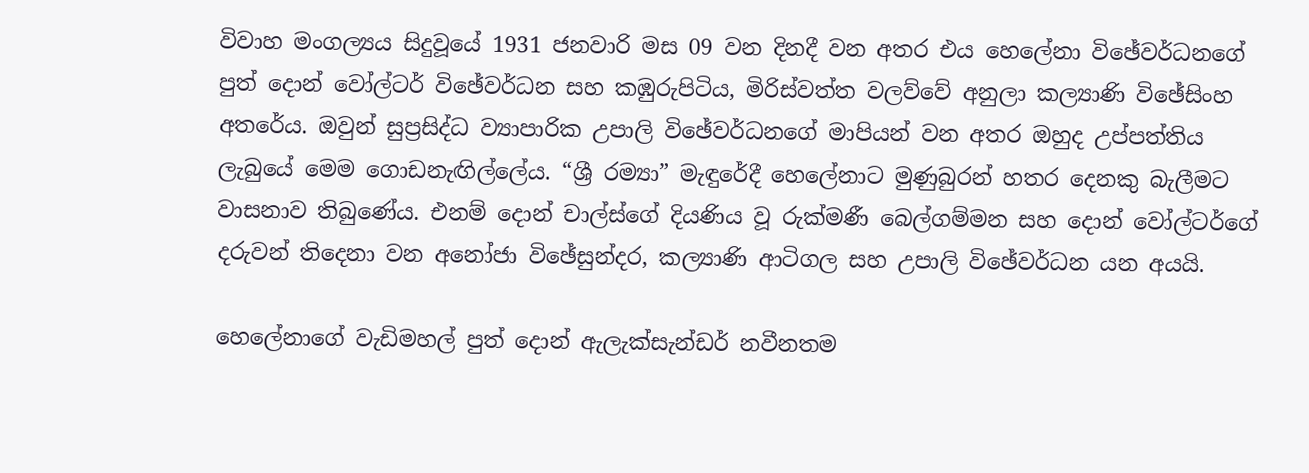විවාහ මංගල්‍යය සිදුවූයේ 1931 ජනවාරි මස 09 වන දිනදී වන අතර එය හෙලේනා විඡේවර්ධනගේ පුත් දොන් වෝල්ටර් විඡේවර්ධන සහ කඹුරුපිටිය, මිරිස්‌වත්ත වලව්වේ අනුලා කල්‍යාණි විඡේසිංහ අතරේය. ඔවුන් සුප්‍රසිද්ධ ව්‍යාපාරික උපාලි විඡේවර්ධනගේ මාපියන් වන අතර ඔහුද උප්පත්තිය ලැබුයේ මෙම ගොඩනැඟිල්ලේය. “ශ්‍රී රම්‍යා” මැඳුරේදී හෙලේනාට මුණුබුරන් හතර දෙනකු බැලීමට වාසනාව තිබුණේය. එනම් දොන් චාල්ස්‌ගේ දියණිය වූ රුක්‌මණී බෙල්ගම්මන සහ දොන් වෝල්ටර්ගේ දරුවන් තිදෙනා වන අනෝජා විඡේසුන්දර, කල්‍යාණි ආටිගල සහ උපාලි විඡේවර්ධන යන අයයි.

හෙලේනාගේ වැඩිමහල් පුත් දොන් ඇලැක්‌සැන්ඩර් නවීනතම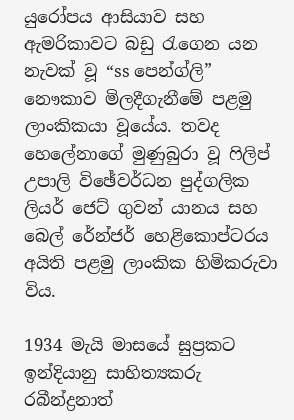යුරෝපය ආසියාව සහ ඇමරිකාවට බඩු රැගෙන යන නැවක්‌ වූ “ss පෙන්ග්ලි” නෞකාව මිලදීගැනීමේ පළමු ලාංකිකයා වූයේය. තවද හෙලේනාගේ මුණුබුරා වූ ෆිලිප් උපාලි විඡේවර්ධන පුද්ගලික ලියර් ජෙට්‌ ගුවන් යානය සහ බෙල් රේන්ජර් හෙළිකොප්ටරය අයිති පළමු ලාංකික හිමිකරුවා විය.

1934 මැයි මාසයේ සුප්‍රකට ඉන්දියානු සාහිත්‍යකරු රබීන්ද්‍රනාත්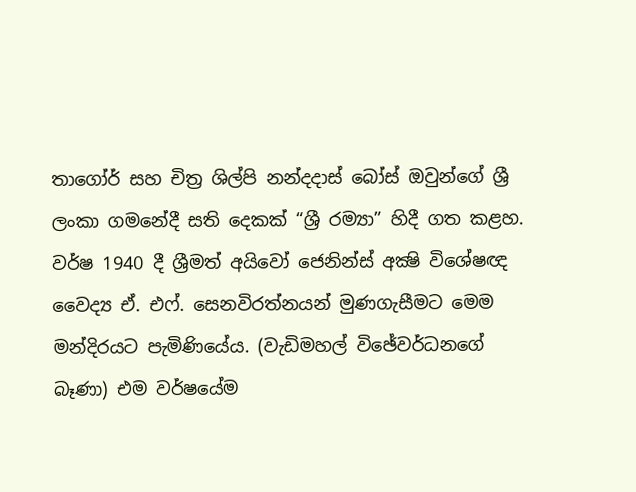තාගෝර් සහ චිත්‍ර ශිල්පි නන්දදාස්‌ බෝස්‌ ඔවුන්ගේ ශ්‍රී ලංකා ගමනේදී සති දෙකක්‌ “ශ්‍රී රම්‍යා” හිදී ගත කළහ. වර්ෂ 1940 දී ශ්‍රීමත් අයිවෝ ජෙනින්ස්‌ අක්‍ෂි විශේෂඥ වෛද්‍ය ඒ. එෆ්. සෙනවිරත්නයන් මුණගැසීමට මෙම මන්දිරයට පැමිණියේය. (වැඩිමහල් විඡේවර්ධනගේ බෑණා) එම වර්ෂයේම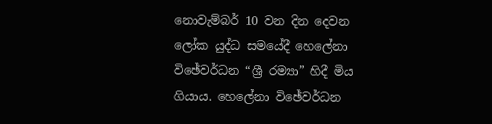නොවැම්බර් 10 වන දින දෙවන ලෝක යුද්ධ සමයේදී හෙලේනා විඡේවර්ධන “ශ්‍රී රම්‍යා” හිදී මිය ගියාය. හෙලේනා විඡේවර්ධන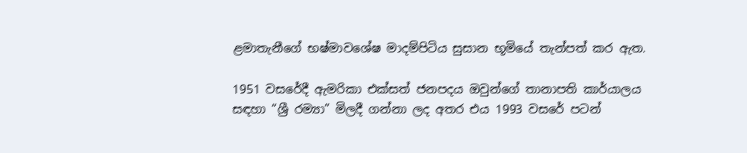ළමාතැනීගේ භෂ්මාවශේෂ මාදම්පිටිය සුසාන භූමියේ තැන්පත් කර ඇත.

1951 වසරේදී ඇමරිකා එක්‌සත් ජනපදය ඔවුන්ගේ තානාපති කාර්යාලය සඳහා “ශ්‍රී රම්‍යා” මිලදී ගන්නා ලද අතර එය 1993 වසරේ පටන්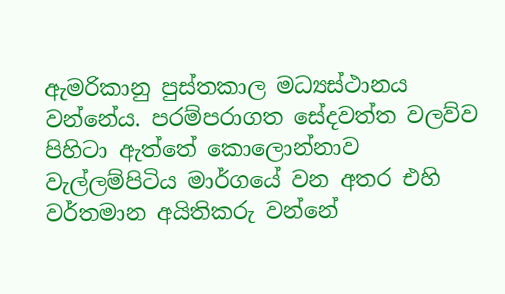ඇමරිකානු පුස්‌තකාල මධ්‍යස්‌ථානය වන්නේය. පරම්පරාගත සේදවත්ත වලව්ව පිහිටා ඇත්තේ කොලොන්නාව වැල්ලම්පිටිය මාර්ගයේ වන අතර එහි වර්තමාන අයිතිකරු වන්නේ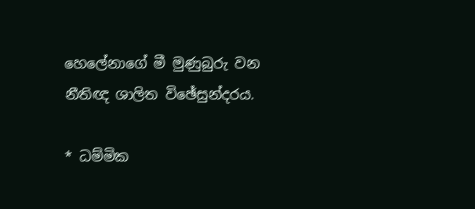හෙලේනාගේ මී මුණුබුරු වන නීතිඥ ශාලිත විඡේසුන්දරය.

* ධම්මික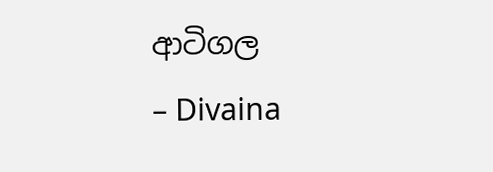ආටිගල
– Divaina